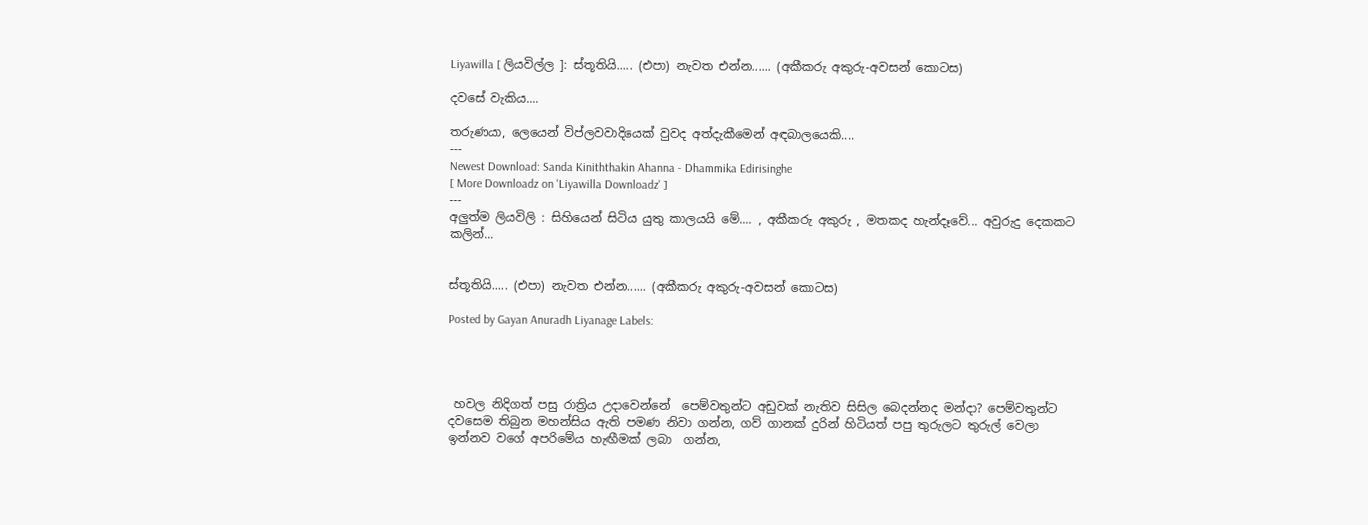Liyawilla [ ලියවිල්ල ]: ස්තූතියි..... (එපා) නැවත එන්න...... (අකීකරු අකුරු-අවසන් කොටස)

දවසේ වැකිය....

තරුණයා, ලෙයෙන් විප්ලවවාදියෙක් වුවද අත්දැකීමෙන් අඳබාලයෙකි....
---
Newest Download: Sanda Kiniththakin Ahanna - Dhammika Edirisinghe
[ More Downloadz on 'Liyawilla Downloadz' ]
---
අලුත්ම ලියවිලි : සිහියෙන් සිටිය යුතු කාලයයි මේ.... , අකීකරු අකුරු , මතකද හැන්දෑවේ... අවුරුදු දෙකකට කලින්...


ස්තූතියි..... (එපා) නැවත එන්න...... (අකීකරු අකුරු-අවසන් කොටස)

Posted by Gayan Anuradh Liyanage Labels:




 හවල නිදිගත් පසු රාත්‍රිය උදාවෙන්නේ  පෙම්වතුන්ට අඩුවක් නැතිව සිසිල බෙදන්නද මන්දා? පෙම්වතුන්ට දවසෙම තිබුන මහන්සිය ඇති පමණ නිවා ගන්න, ගව් ගානක් දුරින් හිටියත් පපු තුරුලට තුරුල් වෙලා ඉන්නව වගේ අපරිමේය හැඟීමක් ලබා  ගන්න,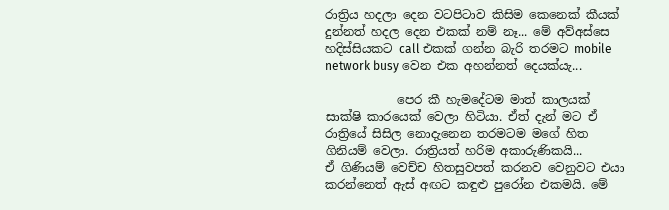රාත්‍රිය හදලා දෙන වටපිටාව කිසිම කෙනෙක් කීයක් දුන්නත් හදල දෙන එකක් නම් නෑ... මේ අව්අස්සෙ හදිස්සියකට call එකක් ගන්න බැරි තරමට mobile network busy වෙන එක අහන්නත් දෙයක්යැ...

            පෙර කී හැමදේටම මාත් කාලයක් සාක්ෂි කාරයෙක් වෙලා හිටියා. ඒත් දැන් මට ඒ රාත්‍රියේ සිසිල නොදැනෙන තරමටම මගේ හිත ගිනියම් වෙලා. රාත්‍රියත් හරිම අකාරුණිකයි...
ඒ ගිණියම් වෙච්ච හිතසුවපත් කරනව වෙනුවට එයා කරන්නෙත් ඇස් අඟට කඳුළු පුරෝන එකමයි. මේ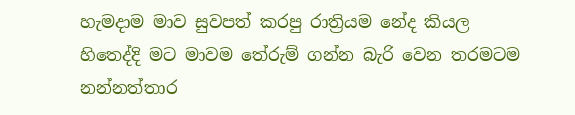හැමදාම මාව සුවපත් කරපු රාත්‍රියම නේද කියල හිතෙද්දි මට මාවම තේරුම් ගන්න බැරි වෙන තරමටම නන්නත්තාර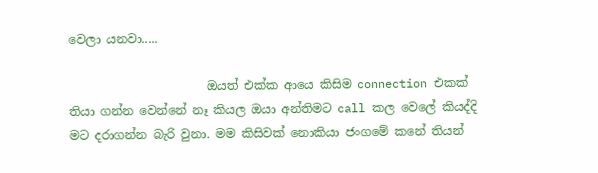වෙලා යනවා.....

                       ඔයත් එක්ක ආයෙ කිසිම connection එකක් තියා ගන්න වෙන්නේ නෑ කියල ඔයා අන්තිමට call කල වෙලේ කියද්දි මට දරාගන්න බැරි වුනා. මම කිසිවක් නොකියා ජංගමේ කනේ තියන්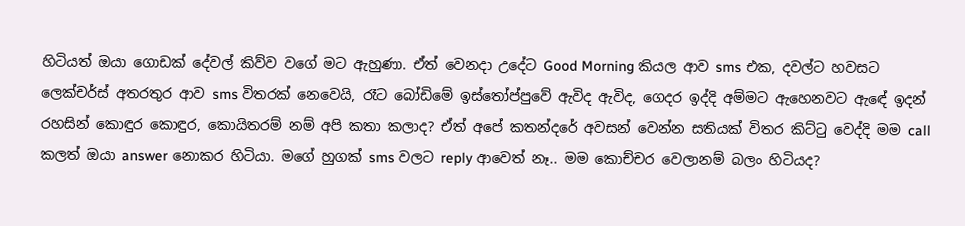හිටියත් ඔයා ගොඩක් දේවල් කිව්ව වගේ මට ඇහුණා. ඒත් වෙනදා උදේට Good Morning කියල ආව sms එක, දවල්ට හවසට ලෙක්චර්ස් අතරතුර ආව sms විතරක් නෙවෙයි, රෑට බෝඩිමේ ඉස්තෝප්පුවේ ඇවිද ඇවිද, ගෙදර ඉද්දි අම්මට ඇහෙනවට ඇඳේ ඉදන් රහසින් කොඳුර කොඳුර, කොයිතරම් නම් අපි කතා කලාද? ඒත් අපේ කතන්දරේ අවසන් වෙන්න සතියක් විතර කිට්ටු වෙද්දි මම call කලත් ඔයා answer නොකර හිටියා. මගේ හුගක් sms වලට reply ආවෙත් නෑ.. මම කොච්චර වෙලානම් බලං හිටියද?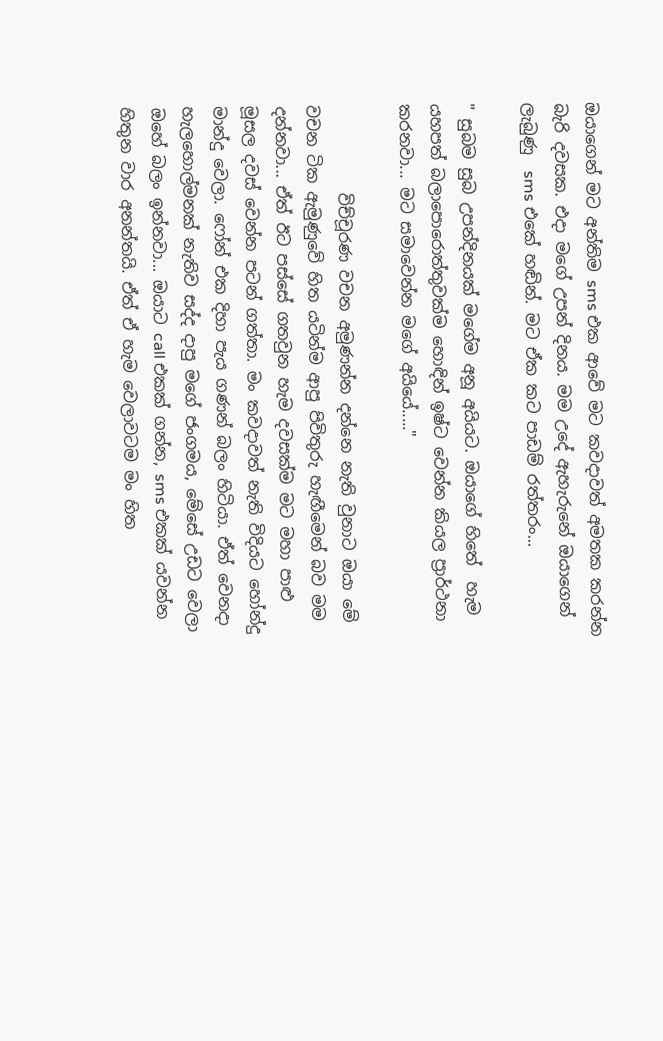ඔයාගෙන් මට අන්තිම sms එක ආවේ මට කවදාවත් අමතක කරන්න බැරි දවසක. එදා මගේ උපන් දිනය. මම උදේ ඇහැරුනේ ඔයාගෙන් ලැබුණු  sms එකේ හඬින්. මට ඒක කට පාඩම් රත්තරං...

" සුබම සුබ උපන්දිනයක් මගේම අනූ අයියට. ඔයාගේ හිතේ  හැම යහපත් බලාපොරොත්තුවක්ම හොඳින් ඉෂ්ට වෙන්න කියල ප්‍රාර්ථනා කරනවා... මට සමාවෙන්න මගේ අයියේ....."

           විච්චූරණ වචන අමුණන්න දන්නෙ නැති වුනාට ඔයා මේ වචන ටික ඇමුණුවේ හිත යටින්ම ආපු පිවිතුරු හැඟීමෙන් බව මම දන්නවා... ඒත් ඊට පස්සේ ගතවුන හැම දවසක්ම මට මහා පාළු මූසල දවස් වෙන්න පටන් ගත්තා. මං කවදාවත් නැති විදියට හෝන්දු මාන්දු වෙලා. ෆෝන් එක දිහා පැය ගණන් බලං හිටියා. ඒත් වෙනදා හැලහොල්මනක් නැතිව සද්ද දාපු මගේ ජංගමය, මේසේ උඩට වෙලා ඔහේ බලං ඉන්නවා... ඔයාට call එකක් ගන්න, sms එකක් යවන්න හිතුන වාර අනන්තයි. ඒත් ඒ හැම වෙලාවටම මං හිත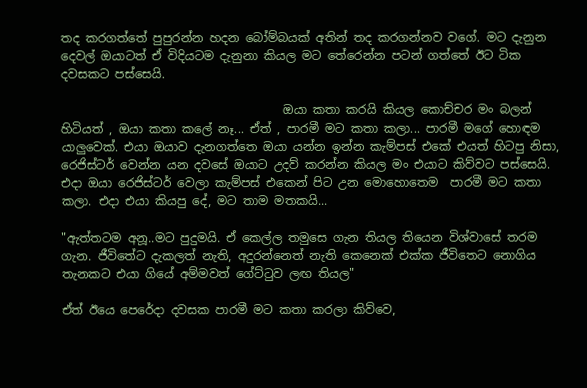තද කරගත්තේ පුපුරන්න හදන බෝම්බයක් අතින් තද කරගන්නව වගේ. මට දැනුන දෙවල් ඔයාටත් ඒ විදියටම දැනුනා කියල මට තේරෙන්න පටන් ගත්තේ ඊට ටික දවසකට පස්සෙයි.

                                     ඔයා කතා කරයි කියල කොච්චර මං බලන් හිටියත් , ඔයා කතා කලේ නෑ... ඒත් , පාරමී මට කතා කලා... පාරමී මගේ හොඳම යාලුවෙක්. එයා ඔයාව දැනගත්තෙ ඔයා යන්න ඉන්න කැම්පස් එකේ එයත් හිටපු නිසා, රෙජිස්ටර් වෙන්න යන දවසේ ඔයාට උදව් කරන්න කියල මං එයාට කිව්වට පස්සෙයි. එදා ඔයා රෙජිස්ටර් වෙලා කැම්පස් එකෙන් පිට උන මොහොතෙම  පාරමී මට කතා කලා. එදා එයා කියපු දේ, මට තාම මතකයි...

"ඇත්තටම අනූ..මට පුදුමයි. ඒ කෙල්ල තමුසෙ ගැන තියල තියෙන විශ්වාසේ තරම ගැන. ජීවිතේට දැකලත් නැති, අදුරන්නෙත් නැති කෙනෙක් එක්ක ජීවිතෙට නොගිය තැනකට එයා ගියේ අම්මවත් ගේට්ටුව ලඟ තියල"

ඒත් ඊයෙ පෙරේදා දවසක පාරමී මට කතා කරලා කිව්වෙ,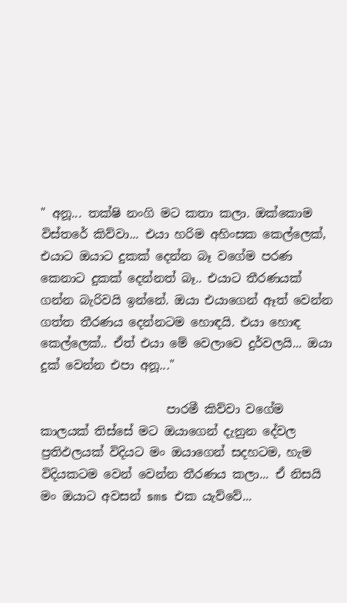" අනූ... තක්ෂි නංගි මට කතා කලා. ඔක්කොම විස්තරේ කිව්වා... එයා හරිම අහිංසක කෙල්ලෙක්, එයාට ඔයාට දුකක් දෙන්න බෑ වගේම පරණ කෙනාට දුකක් දෙන්නත් බෑ.. එයාට තීරණයක් ගන්න බැරිවයි ඉන්නේ. ඔයා එයාගෙන් ඈත් වෙන්න  ගත්ත තීරණය දෙන්නටම හොඳයි. එයා හොඳ කෙල්ලෙක්.. ඒත් එයා මේ වෙලාවෙ දුර්වලයි... ඔයා දුක් වෙන්න එපා අනූ..."

                     පාරමී කිව්වා වගේම කාලයක් තිස්සේ මට ඔයාගෙන් දැනුන දේවල ප්‍රතිඵලයක් විදියට මං ඔයාගෙන් සදහටම, හැම විදියකටම වෙන් වෙන්න තීරණය කලා... ඒ නිසයි මං ඔයාට අවසන් sms එක යැව්වේ...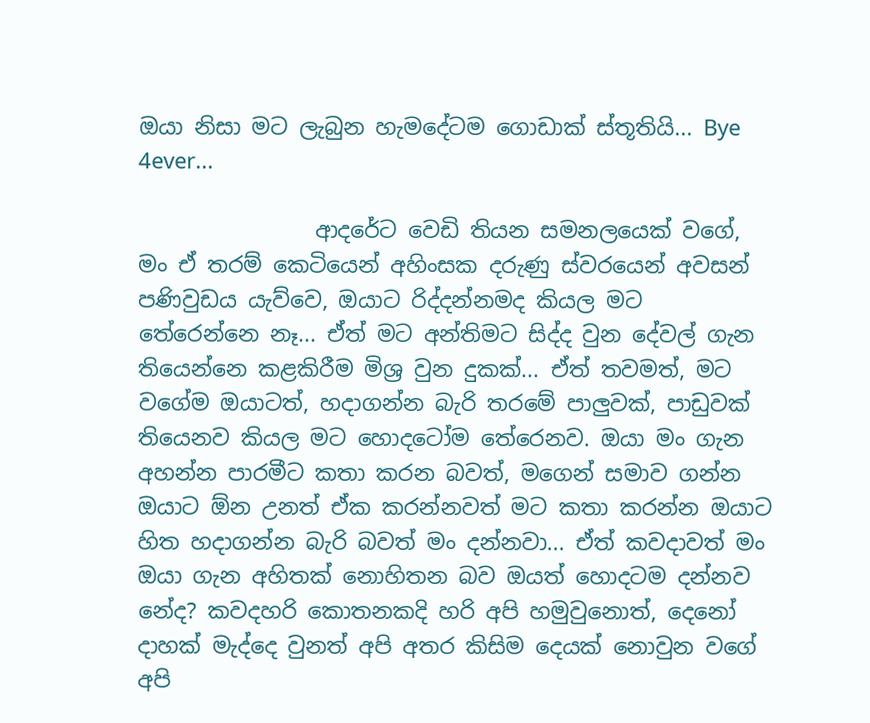ඔයා නිසා මට ලැබුන හැමදේටම ගොඩාක් ස්තූතියි... Bye 4ever...

                ආදරේට වෙඩි තියන සමනලයෙක් වගේ, මං ඒ තරම් කෙටියෙන් අහිංසක දරුණු ස්වරයෙන් අවසන් පණිවුඩය යැව්වෙ, ඔයාට රිද්දන්නමද කියල මට තේරෙන්නෙ නෑ... ඒත් මට අන්තිමට සිද්ද වුන දේවල් ගැන තියෙන්නෙ කළකිරීම මිශ්‍ර වුන දුකක්... ඒත් තවමත්, මට වගේම ඔයාටත්, හදාගන්න බැරි තරමේ පාලුවක්, පාඩුවක් තියෙනව කියල මට හොදටෝම තේරෙනව. ඔයා මං ගැන අහන්න පාරමීට කතා කරන බවත්, මගෙන් සමාව ගන්න ඔයාට ඕන උනත් ඒක කරන්නවත් මට කතා කරන්න ඔයාට හිත හදාගන්න බැරි බවත් මං දන්නවා... ඒත් කවදාවත් මං ඔයා ගැන අහිතක් නොහිතන බව ඔයත් හොදටම දන්නව නේද? කවදහරි කොතනකදි හරි අපි හමුවුනොත්, දෙනෝ දාහක් මැද්දෙ වුනත් අපි අතර කිසිම දෙයක් නොවුන වගේ අපි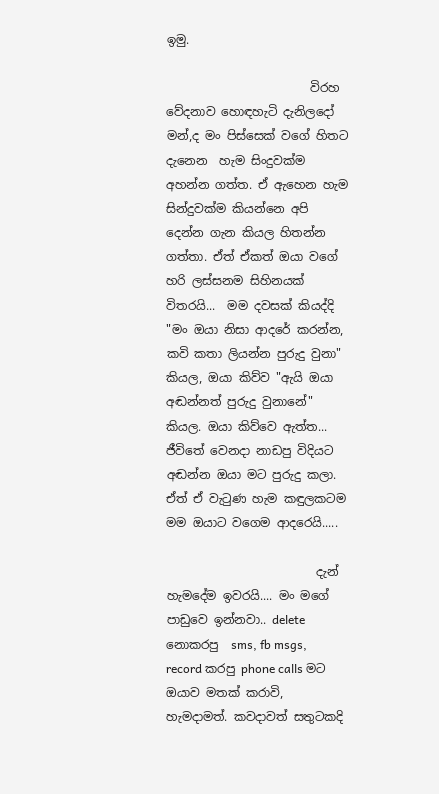ඉමු.

                        විරහ වේදනාව හොඳහැටි දැනිලදෝ මන්,ද මං පිස්සෙක් වගේ හිතට දැනෙන  හැම සිංදුවක්ම අහන්න ගත්ත. ඒ ඇහෙන හැම සින්දුවක්ම කියන්නෙ අපි දෙන්න ගැන කියල හිතන්න ගත්තා. ඒත් ඒකත් ඔයා වගේ හරි ලස්සනම සිහිනයක් විතරයි...  මම දවසක් කියද්දි "මං ඔයා නිසා ආදරේ කරන්න, කවි කතා ලියන්න පුරුදු වුනා" කියල, ඔයා කිව්ව "ඇයි ඔයා අඬන්නත් පුරුදු වුනානේ" කියල. ඔයා කිව්වෙ ඇත්ත... ජීවිතේ වෙනදා නාඩපු විදියට අඬන්න ඔයා මට පුරුදු කලා. ඒත් ඒ වැටුණ හැම කඳුලකටම මම ඔයාට වගෙම ආදරෙයි.....

                         දැන් හැමදේම ඉවරයි.... මං මගේ පාඩුවෙ ඉන්නවා.. delete නොකරපු  sms, fb msgs, record කරපු phone calls මට ඔයාව මතක් කරාවි, හැමදාමත්. කවදාවත් සතුටකදි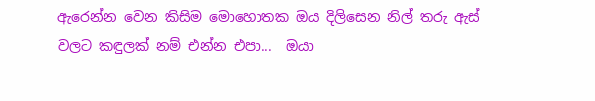ඇරෙන්න වෙන කිසිම මොහොතක ඔය දිලිසෙන නිල් තරු ඇස් වලට කඳුලක් නම් එන්න එපා...  ඔයා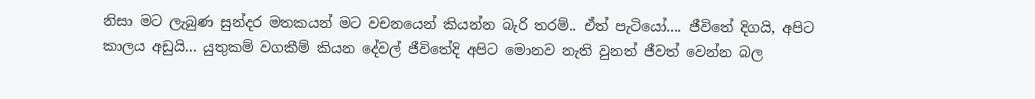නිසා මට ලැබුණ සුන්දර මතකයන් මට වචනයෙන් කියන්න බැරි තරම්.. ඒත් පැටියෝ.... ජීවිතේ දිගයි, අපිට කාලය අඩුයි... යුතුකම් වගකීම් කියන දේවල් ජීවිතේදි අපිට මොනව නැති වුනත් ජීවත් වෙන්න බල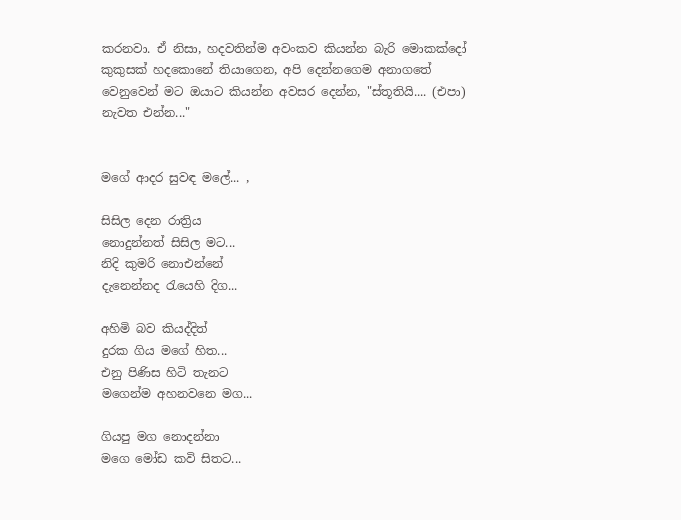කරනවා. ඒ නිසා, හදවතින්ම අවංකව කියන්න බැරි මොකක්දෝ කුකුසක් හදකොනේ තියාගෙන, අපි දෙන්නගෙම අනාගතේ වෙනුවෙන් මට ඔයාට කියන්න අවසර දෙන්න, "ස්තූතියි.... (එපා) නැවත එන්න..."


මගේ ආදර සුවඳ මලේ... ,

සිසිල දෙන රාත්‍රිය
නොදුන්නත් සිසිල මට...
නිදි කුමරි නොඑන්නේ
දැනෙන්නද රැයෙහි දිග...

අහිමි බව කියද්දිත්
දුරක ගිය මගේ හිත...
එනු පිණිස හිටි තැනට
මගෙන්ම අහනවනෙ මග...

ගියපු මග නොදන්නා
මගෙ මෝඩ කවි සිතට...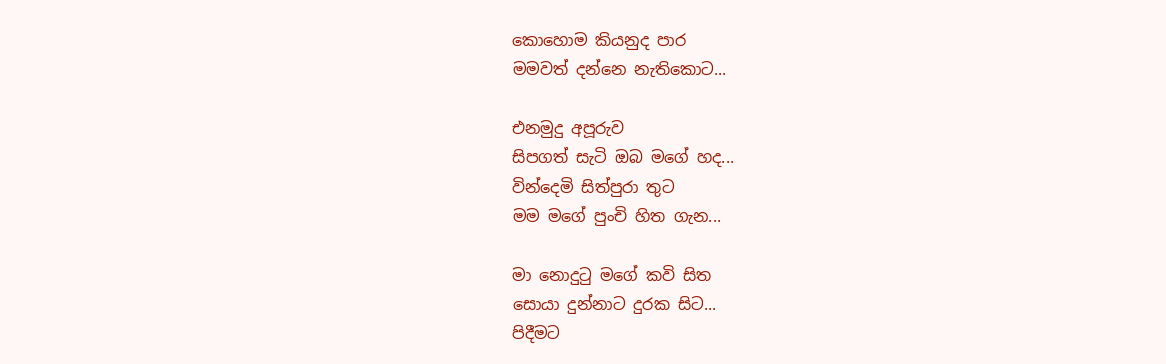කොහොම කියනුද පාර
මමවත් දන්නෙ නැතිකොට...

එනමුදු අපූරුව
සිපගත් සැටි ඔබ මගේ හද...
වින්දෙමි සිත්පුරා තුට
මම මගේ පුංචි හිත ගැන...

මා නොදුටු මගේ කවි සිත
සොයා දුන්නාට දුරක සිට...
පිදීමට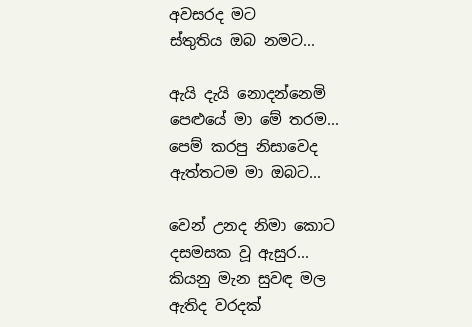අවසරද මට
ස්තුතිය ඔබ නමට...

ඇයි දැයි නොදන්නෙමි
පෙළුයේ මා මේ තරම...
පෙම් කරපු නිසාවෙද
ඇත්තටම මා ඔබට...

වෙන් උනද නිමා කොට
දසමසක වූ ඇසුර...
කියනු මැන සුවඳ මල
ඇතිද වරදක්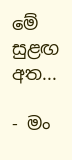මේ සුළඟ අත...

- මං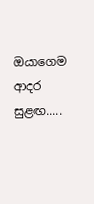ඔයාගෙම ආදර සුළඟ.....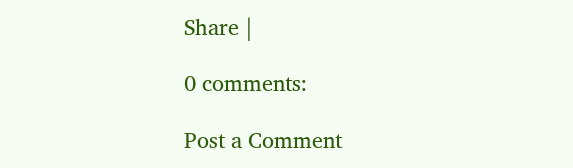Share |

0 comments:

Post a Comment